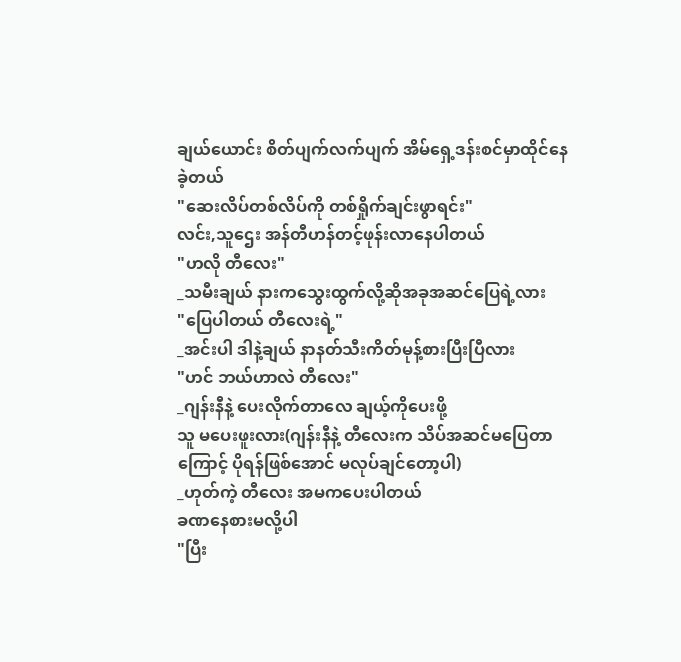ချယ်ယောင်း စိတ်ပျက်လက်ပျက် အိမ်ရှေ့ဒန်းစင်မှာထိုင်နေခဲ့တယ်
"ဆေးလိပ်တစ်လိပ်ကို တစ်ရှိုက်ချင်းဖွာရင်း"
လင်း,သူဌေး အန်တီဟန်တင့်ဖုန်းလာနေပါတယ်
"ဟလို တီလေး"
_သမီးချယ် နားကသွေးထွက်လို့ဆိုအခုအဆင်ပြေရဲ့လား
"ပြေပါတယ် တီလေးရဲ့"
_အင်းပါ ဒါနဲ့ချယ် နာနတ်သီးကိတ်မုန့်စားပြီးပြီလား
"ဟင် ဘယ်ဟာလဲ တီလေး"
_ဂျန်းနီနဲ့ ပေးလိုက်တာလေ ချယ့်ကိုပေးဖို့
သူ မပေးဖူးလား(ဂျန်းနီနဲ့ တီလေးက သိပ်အဆင်မပြေတာကြောင့် ပိုရန်ဖြစ်အောင် မလုပ်ချင်တော့ပါ)
_ဟုတ်ကဲ့ တီလေး အမကပေးပါတယ်
ခဏနေစားမလို့ပါ
"ပြီး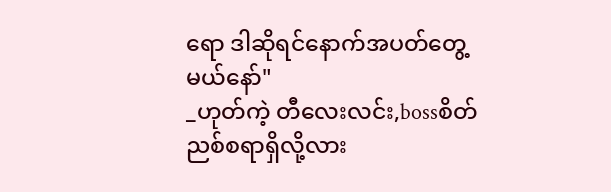ရော ဒါဆိုရင်နောက်အပတ်တွေ့မယ်နော်"
_ဟုတ်ကဲ့ တီလေးလင်း,bossစိတ်ညစ်စရာရှိလို့လား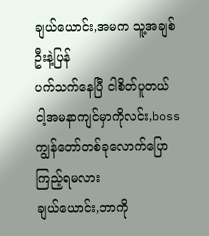ချယ်ယောင်း,အမက သူ့အချစ်ဦးနဲ့ပြန်
ပက်သက်နေပြီ ငါစိတ်ပူတယ် ငါ့အမနာကျင်မှာကိုလင်း,bossကျွန်တော်တစ်ခုလောက်ပြောကြည့်ရမလား
ချယ်ယောင်း,ဘာကို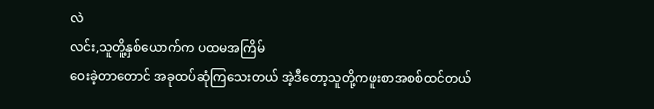လဲ
လင်း,သူတိူ့နှစ်ယောက်က ပထမအကြိမ်
ဝေးခဲ့တာတောင် အခုထပ်ဆုံကြသေးတယ် အဲ့ဒီတော့သူတို့ကဖူးစာအစစ်ထင်တယ်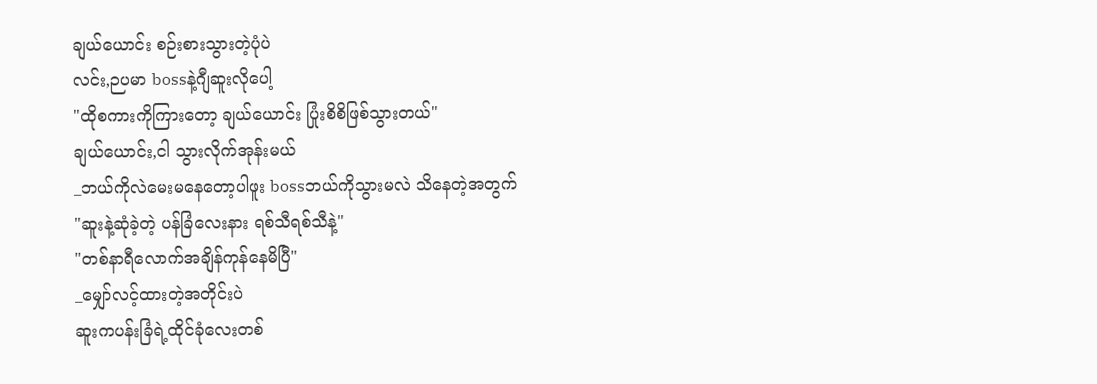ချယ်ယောင်း စဉ်းစားသွားတဲ့ပုံပဲ
လင်း,ဉပမာ bossနဲ့ဂျီဆူးလိုပေါ့
"ထိုစကားကိုကြားတော့ ချယ်ယောင်း ပြုံးစိစိဖြစ်သွားတယ်"
ချယ်ယောင်း,ငါ သွားလိုက်အုန်းမယ်
_ဘယ်ကိုလဲမေးမနေတော့ပါဖူး bossဘယ်ကိုသွားမလဲ သိနေတဲ့အတွက်
"ဆူးနဲ့ဆုံခဲ့တဲ့ ပန်ခြံလေးနား ရစ်သီရစ်သီနဲ့"
"တစ်နာရီလောက်အချိန်ကုန်နေမိပြီ"
_မျှော်လင့်ထားတဲ့အတိုင်းပဲ
ဆူးကပန်းခြံရဲ့ထိုင်ခုံလေးတစ်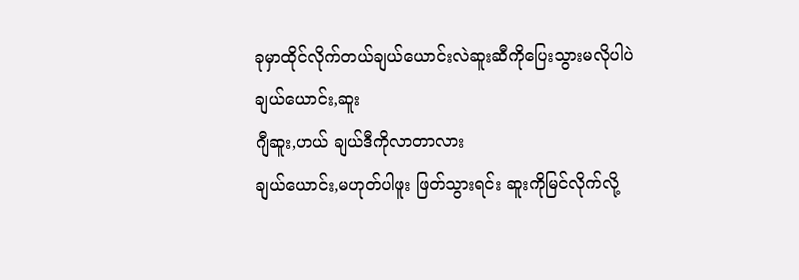ခုမှာထိုင်လိုက်တယ်ချယ်ယောင်းလဲဆူးဆီကိုပြေးသွားမလိုပါပဲ
ချယ်ယောင်း,ဆူး
ဂျီဆူး,ဟယ် ချယ်ဒီကိုလာတာလား
ချယ်ယောင်း,မဟုတ်ပါဖူး ဖြတ်သွားရင်း ဆူးကိုမြင်လိုက်လို့